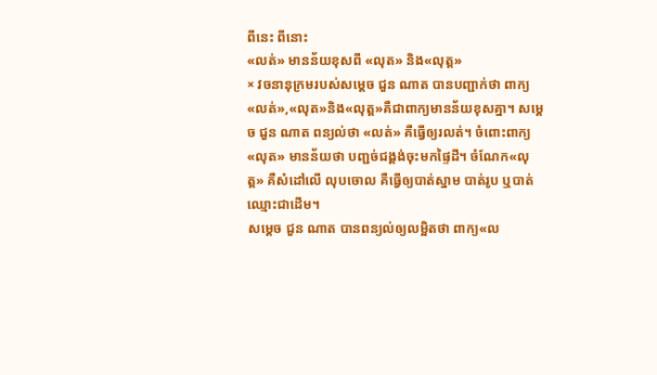ពីនេះ ពីនោះ
«លត់» មានន័យខុសពី «លុត» និង«លុត្ត»
× វចនានុក្រមរបស់សម្តេច ជួន ណាត បានបញ្ជាក់ថា ពាក្យ«លត់»,«លុត»និង«លុត្ត»គឺជាពាក្យមានន័យខុសគ្នា។ សម្តេច ជួន ណាត ពន្យល់ថា «លត់» គឺធ្វើឲ្យរលត់។ ចំពោះពាក្យ «លុត» មានន័យថា បញ្ជច់ជង្គង់ចុះមកផ្ទៃដី។ ចំណែក«លុត្ត» គឺសំដៅលើ លុបចោល គឺធ្វើឲ្យបាត់ស្នាម បាត់រូប ឬបាត់ឈ្មោះជាដើម។
សម្តេច ជួន ណាត បានពន្យល់ឲ្យលម្អិតថា ពាក្យ«ល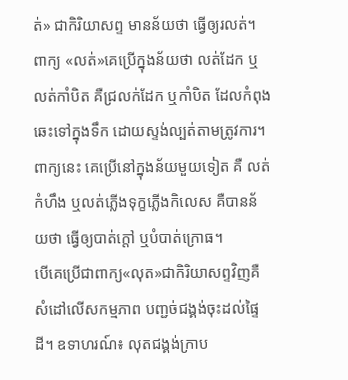ត់» ជាកិរិយាសព្ទ មានន័យថា ធ្វើឲ្យរលត់។ ពាក្យ «លត់»គេប្រើក្នុងន័យថា លត់ដែក ឬលត់កាំបិត គឺជ្រលក់ដែក ឬកាំបិត ដែលកំពុងឆេះទៅក្នុងទឹក ដោយស្ទង់ល្បត់តាមត្រូវការ។ ពាក្យនេះ គេប្រើនៅក្នុងន័យមួយទៀត គឺ លត់កំហឹង ឬលត់ភ្លើងទុក្ខភ្លើងកិលេស គឺបានន័យថា ធ្វើឲ្យបាត់ក្តៅ ឬបំបាត់ក្រោធ។
បើគេប្រើជាពាក្យ«លុត»ជាកិរិយាសព្ទវិញគឺសំដៅលើសកម្មភាព បញ្ជច់ជង្គង់ចុះដល់ផ្ទៃដី។ ឧទាហរណ៍៖ លុតជង្គង់ក្រាប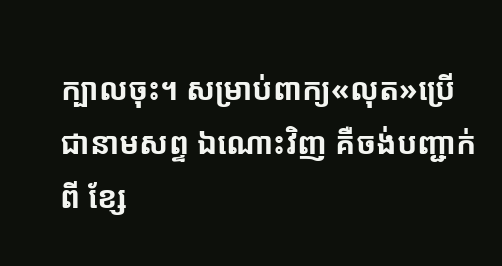ក្បាលចុះ។ សម្រាប់ពាក្យ«លុត»ប្រើជានាមសព្ទ ឯណោះវិញ គឺចង់បញ្ជាក់ពី ខ្សែ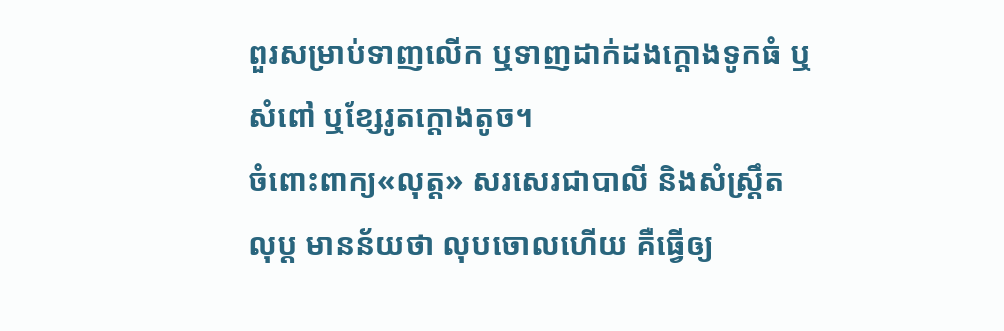ពួរសម្រាប់ទាញលើក ឬទាញដាក់ដងក្តោងទូកធំ ឬសំពៅ ឬខ្សែរូតក្តោងតូច។
ចំពោះពាក្យ«លុត្ត» សរសេរជាបាលី និងសំស្ត្រឹត លុប្ត មានន័យថា លុបចោលហើយ គឺធ្វើឲ្យ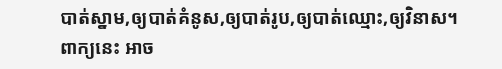បាត់ស្នាម,ឲ្យបាត់គំនូស,ឲ្យបាត់រូប,ឲ្យបាត់ឈ្មោះ,ឲ្យវិនាស។ ពាក្យនេះ អាច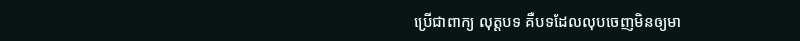ប្រើជាពាក្យ លុត្តបទ គឺបទដែលលុបចេញមិនឲ្យមា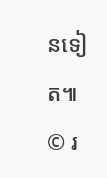នទៀត៕
© រ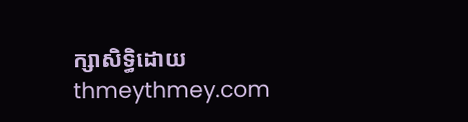ក្សាសិទ្ធិដោយ thmeythmey.com